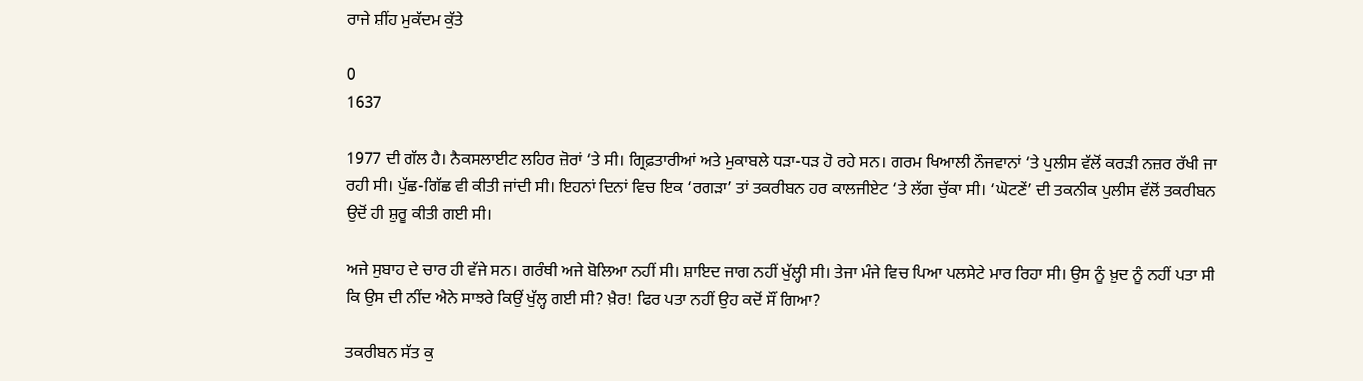ਰਾਜੇ ਸ਼ੀਂਹ ਮੁਕੱਦਮ ਕੁੱਤੇ

0
1637

1977 ਦੀ ਗੱਲ ਹੈ। ਨੈਕਸਲਾਈਟ ਲਹਿਰ ਜ਼ੋਰਾਂ ‘ਤੇ ਸੀ। ਗ੍ਰਿਫ਼ਤਾਰੀਆਂ ਅਤੇ ਮੁਕਾਬਲੇ ਧੜਾ-ਧੜ ਹੋ ਰਹੇ ਸਨ। ਗਰਮ ਖਿਆਲੀ ਨੌਜਵਾਨਾਂ ‘ਤੇ ਪੁਲੀਸ ਵੱਲੋਂ ਕਰੜੀ ਨਜ਼ਰ ਰੱਖੀ ਜਾ ਰਹੀ ਸੀ। ਪੁੱਛ-ਗਿੱਛ ਵੀ ਕੀਤੀ ਜਾਂਦੀ ਸੀ। ਇਹਨਾਂ ਦਿਨਾਂ ਵਿਚ ਇਕ ‘ਰਗੜਾ’ ਤਾਂ ਤਕਰੀਬਨ ਹਰ ਕਾਲਜੀਏਟ ‘ਤੇ ਲੱਗ ਚੁੱਕਾ ਸੀ। ‘ਘੋਟਣੇਂ’ ਦੀ ਤਕਨੀਕ ਪੁਲੀਸ ਵੱਲੋਂ ਤਕਰੀਬਨ ਉਦੋਂ ਹੀ ਸ਼ੁਰੂ ਕੀਤੀ ਗਈ ਸੀ।

ਅਜੇ ਸੁਬਾਹ ਦੇ ਚਾਰ ਹੀ ਵੱਜੇ ਸਨ। ਗਰੰਥੀ ਅਜੇ ਬੋਲਿਆ ਨਹੀਂ ਸੀ। ਸ਼ਾਇਦ ਜਾਗ ਨਹੀਂ ਖੁੱਲ੍ਹੀ ਸੀ। ਤੇਜਾ ਮੰਜੇ ਵਿਚ ਪਿਆ ਪਲਸੇਟੇ ਮਾਰ ਰਿਹਾ ਸੀ। ਉਸ ਨੂੰ ਖ਼ੁਦ ਨੂੰ ਨਹੀਂ ਪਤਾ ਸੀ ਕਿ ਉਸ ਦੀ ਨੀਂਦ ਐਨੇ ਸਾਝਰੇ ਕਿਉਂ ਖੁੱਲ੍ਹ ਗਈ ਸੀ? ਖ਼ੈਰ! ਫਿਰ ਪਤਾ ਨਹੀਂ ਉਹ ਕਦੋਂ ਸੌਂ ਗਿਆ?

ਤਕਰੀਬਨ ਸੱਤ ਕੁ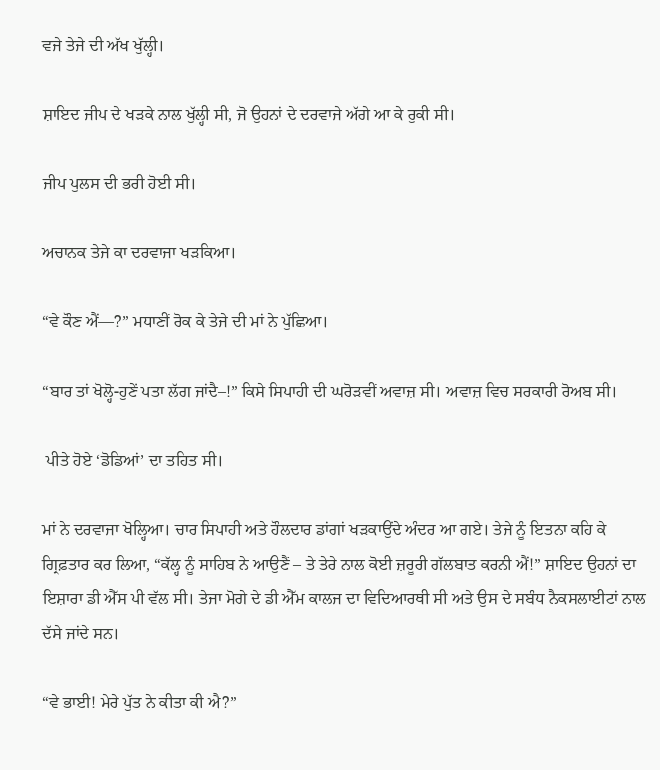ਵਜੇ ਤੇਜੇ ਦੀ ਅੱਖ ਖੁੱਲ੍ਹੀ।

ਸ਼ਾਇਦ ਜੀਪ ਦੇ ਖੜਕੇ ਨਾਲ ਖੁੱਲ੍ਹੀ ਸੀ, ਜੋ ਉਹਨਾਂ ਦੇ ਦਰਵਾਜੇ ਅੱਗੇ ਆ ਕੇ ਰੁਕੀ ਸੀ।

ਜੀਪ ਪੁਲਸ ਦੀ ਭਰੀ ਹੋਈ ਸੀ।

ਅਚਾਨਕ ਤੇਜੇ ਕਾ ਦਰਵਾਜਾ ਖੜਕਿਆ।

“ਵੇ ਕੌਣ ਐਂ—?” ਮਧਾਣੀਂ ਰੋਕ ਕੇ ਤੇਜੇ ਦੀ ਮਾਂ ਨੇ ਪੁੱਛਿਆ।

“ਬਾਰ ਤਾਂ ਖੋਲ੍ਹੋ-ਹੁਣੇਂ ਪਤਾ ਲੱਗ ਜਾਂਦੈ–!” ਕਿਸੇ ਸਿਪਾਹੀ ਦੀ ਘਰੋੜਵੀਂ ਅਵਾਜ਼ ਸੀ। ਅਵਾਜ਼ ਵਿਚ ਸਰਕਾਰੀ ਰੋਅਬ ਸੀ।

 ਪੀਤੇ ਹੋਏ ‘ਡੋਡਿਆਂ’ ਦਾ ਤਹਿਤ ਸੀ।

ਮਾਂ ਨੇ ਦਰਵਾਜਾ ਖੋਲ੍ਹਿਆ। ਚਾਰ ਸਿਪਾਹੀ ਅਤੇ ਹੌਲਦਾਰ ਡਾਂਗਾਂ ਖੜਕਾਉਂਦੇ ਅੰਦਰ ਆ ਗਏ। ਤੇਜੇ ਨੂੰ ਇਤਨਾ ਕਹਿ ਕੇ ਗ੍ਰਿਫ਼ਤਾਰ ਕਰ ਲਿਆ, “ਕੱਲ੍ਹ ਨੂੰ ਸਾਹਿਬ ਨੇ ਆਉਣੈਂ – ਤੇ ਤੇਰੇ ਨਾਲ ਕੋਈ ਜ਼ਰੂਰੀ ਗੱਲਬਾਤ ਕਰਨੀ ਐਂ!” ਸ਼ਾਇਦ ਉਹਨਾਂ ਦਾ ਇਸ਼ਾਰਾ ਡੀ ਐੱਸ ਪੀ ਵੱਲ ਸੀ। ਤੇਜਾ ਮੋਗੇ ਦੇ ਡੀ ਐੱਮ ਕਾਲਜ ਦਾ ਵਿਦਿਆਰਥੀ ਸੀ ਅਤੇ ਉਸ ਦੇ ਸਬੰਧ ਨੈਕਸਲਾਈਟਾਂ ਨਾਲ ਦੱਸੇ ਜਾਂਦੇ ਸਨ।

“ਵੇ ਭਾਈ! ਮੇਰੇ ਪੁੱਤ ਨੇ ਕੀਤਾ ਕੀ ਐ?”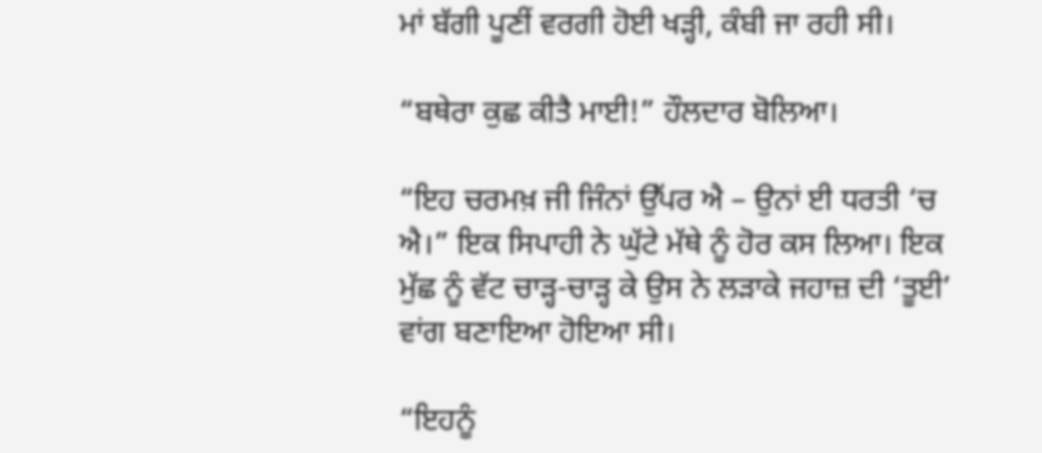ਮਾਂ ਬੱਗੀ ਪੂਣੀਂ ਵਰਗੀ ਹੋਈ ਖੜ੍ਹੀ, ਕੰਬੀ ਜਾ ਰਹੀ ਸੀ।

“ਬਥੇਰਾ ਕੁਛ ਕੀਤੈ ਮਾਈ!” ਹੌਲਦਾਰ ਬੋਲਿਆ।

“ਇਹ ਚਰਮਖ਼ ਜੀ ਜਿੰਨਾਂ ਉੱਪਰ ਐ – ਉਨਾਂ ਈ ਧਰਤੀ ‘ਚ ਐ।” ਇਕ ਸਿਪਾਹੀ ਨੇ ਘੁੱਟੇ ਮੱਥੇ ਨੂੰ ਹੋਰ ਕਸ ਲਿਆ। ਇਕ ਮੁੱਛ ਨੂੰ ਵੱਟ ਚਾੜ੍ਹ-ਚਾੜ੍ਹ ਕੇ ਉਸ ਨੇ ਲੜਾਕੇ ਜਹਾਜ਼ ਦੀ ‘ਤੂਈ’ ਵਾਂਗ ਬਣਾਇਆ ਹੋਇਆ ਸੀ।

“ਇਹਨੂੰ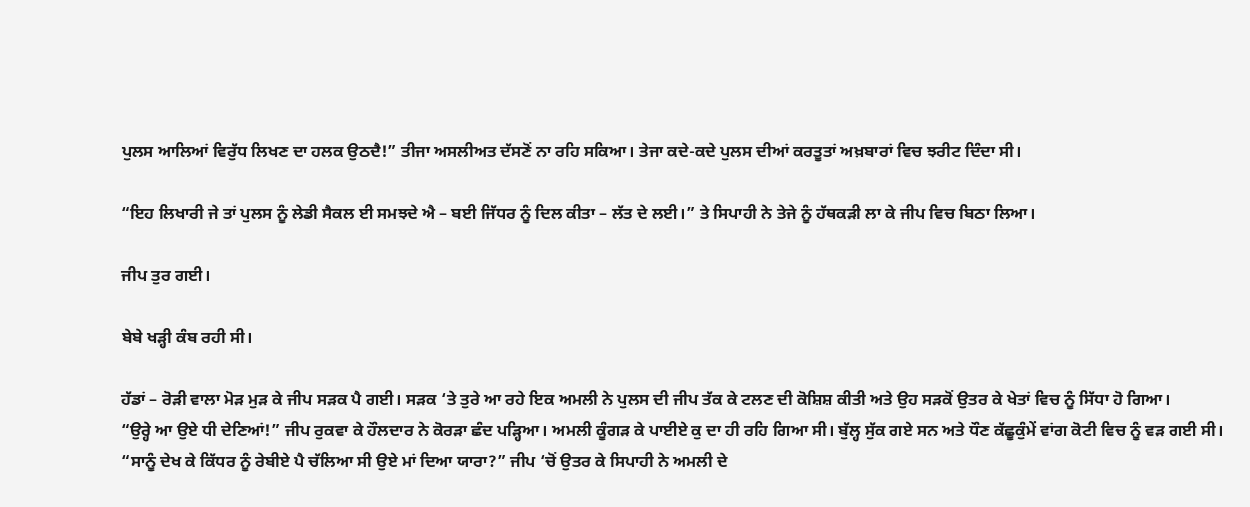ਪੁਲਸ ਆਲਿਆਂ ਵਿਰੁੱਧ ਲਿਖਣ ਦਾ ਹਲਕ ਉਠਦੈ!” ਤੀਜਾ ਅਸਲੀਅਤ ਦੱਸਣੋਂ ਨਾ ਰਹਿ ਸਕਿਆ। ਤੇਜਾ ਕਦੇ-ਕਦੇ ਪੁਲਸ ਦੀਆਂ ਕਰਤੂਤਾਂ ਅਖ਼ਬਾਰਾਂ ਵਿਚ ਝਰੀਟ ਦਿੰਦਾ ਸੀ।

“ਇਹ ਲਿਖਾਰੀ ਜੇ ਤਾਂ ਪੁਲਸ ਨੂੰ ਲੇਡੀ ਸੈਕਲ ਈ ਸਮਝਦੇ ਐ – ਬਈ ਜਿੱਧਰ ਨੂੰ ਦਿਲ ਕੀਤਾ – ਲੱਤ ਦੇ ਲਈ।” ਤੇ ਸਿਪਾਹੀ ਨੇ ਤੇਜੇ ਨੂੰ ਹੱਥਕੜੀ ਲਾ ਕੇ ਜੀਪ ਵਿਚ ਬਿਠਾ ਲਿਆ।

ਜੀਪ ਤੁਰ ਗਈ।

ਬੇਬੇ ਖੜ੍ਹੀ ਕੰਬ ਰਹੀ ਸੀ।

ਹੱਡਾਂ – ਰੋੜੀ ਵਾਲਾ ਮੋੜ ਮੁੜ ਕੇ ਜੀਪ ਸੜਕ ਪੈ ਗਈ। ਸੜਕ ‘ਤੇ ਤੁਰੇ ਆ ਰਹੇ ਇਕ ਅਮਲੀ ਨੇ ਪੁਲਸ ਦੀ ਜੀਪ ਤੱਕ ਕੇ ਟਲਣ ਦੀ ਕੋਸ਼ਿਸ਼ ਕੀਤੀ ਅਤੇ ਉਹ ਸੜਕੋਂ ਉਤਰ ਕੇ ਖੇਤਾਂ ਵਿਚ ਨੂੰ ਸਿੱਧਾ ਹੋ ਗਿਆ।
“ਉਰ੍ਹੇ ਆ ਉਏ ਧੀ ਦੇਣਿਆਂ!” ਜੀਪ ਰੁਕਵਾ ਕੇ ਹੌਲਦਾਰ ਨੇ ਕੋਰੜਾ ਛੰਦ ਪੜ੍ਹਿਆ। ਅਮਲੀ ਕੂੰਗੜ ਕੇ ਪਾਈਏ ਕੁ ਦਾ ਹੀ ਰਹਿ ਗਿਆ ਸੀ। ਬੁੱਲ੍ਹ ਸੁੱਕ ਗਏ ਸਨ ਅਤੇ ਧੌਣ ਕੱਛੂਕੁੰਮੇਂ ਵਾਂਗ ਕੋਟੀ ਵਿਚ ਨੂੰ ਵੜ ਗਈ ਸੀ।
“ਸਾਨੂੰ ਦੇਖ ਕੇ ਕਿੱਧਰ ਨੂੰ ਰੇਬੀਏ ਪੈ ਚੱਲਿਆ ਸੀ ਉਏ ਮਾਂ ਦਿਆ ਯਾਰਾ?” ਜੀਪ ‘ਚੋਂ ਉਤਰ ਕੇ ਸਿਪਾਹੀ ਨੇ ਅਮਲੀ ਦੇ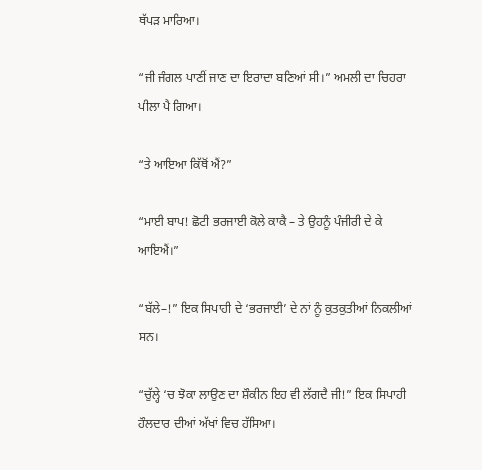ਥੱਪੜ ਮਾਰਿਆ।

“ਜੀ ਜੰਗਲ ਪਾਣੀਂ ਜਾਣ ਦਾ ਇਰਾਦਾ ਬਣਿਆਂ ਸੀ।” ਅਮਲੀ ਦਾ ਚਿਹਰਾ ਪੀਲਾ ਪੈ ਗਿਆ।

“ਤੇ ਆਇਆ ਕਿੱਥੋਂ ਐਂ?”

“ਮਾਈ ਬਾਪ! ਛੋਟੀ ਭਰਜਾਈ ਕੋਲੇ ਕਾਕੈ – ਤੇ ਉਹਨੂੰ ਪੰਜੀਰੀ ਦੇ ਕੇ ਆਇਐਂ।”

“ਬੱਲੇ–!” ਇਕ ਸਿਪਾਹੀ ਦੇ ‘ਭਰਜਾਈ’ ਦੇ ਨਾਂ ਨੂੰ ਕੁਤਕੁਤੀਆਂ ਨਿਕਲੀਆਂ ਸਨ।

“ਚੁੱਲ੍ਹੇ ‘ਚ ਝੋਕਾ ਲਾਉਣ ਦਾ ਸ਼ੌਕੀਨ ਇਹ ਵੀ ਲੱਗਦੈ ਜੀ!” ਇਕ ਸਿਪਾਹੀ ਹੌਲਦਾਰ ਦੀਆਂ ਅੱਖਾਂ ਵਿਚ ਹੱਸਿਆ।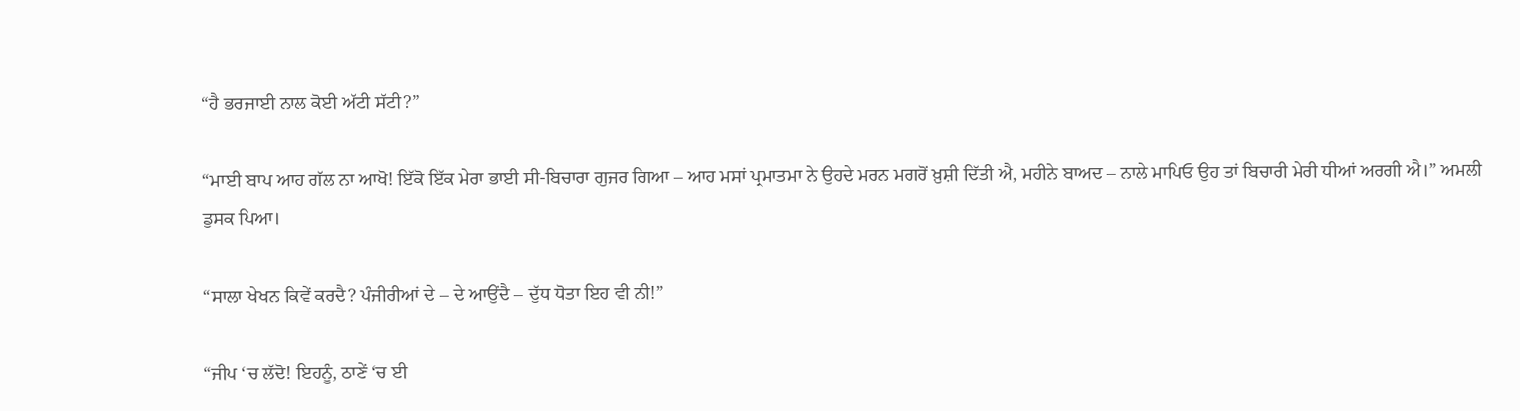“ਹੈ ਭਰਜਾਈ ਨਾਲ ਕੋਈ ਅੱਟੀ ਸੱਟੀ?”

“ਮਾਈ ਬਾਪ ਆਹ ਗੱਲ ਨਾ ਆਖੋ! ਇੱਕੋ ਇੱਕ ਮੇਰਾ ਭਾਈ ਸੀ-ਬਿਚਾਰਾ ਗੁਜਰ ਗਿਆ – ਆਹ ਮਸਾਂ ਪ੍ਰਮਾਤਮਾ ਨੇ ਉਹਦੇ ਮਰਨ ਮਗਰੋਂ ਖ਼ੁਸ਼ੀ ਦਿੱਤੀ ਐ, ਮਹੀਨੇ ਬਾਅਦ – ਨਾਲੇ ਮਾਪਿਓ ਉਹ ਤਾਂ ਬਿਚਾਰੀ ਮੇਰੀ ਧੀਆਂ ਅਰਗੀ ਐ।” ਅਮਲੀ ਡੁਸਕ ਪਿਆ।

“ਸਾਲਾ ਖੇਖਨ ਕਿਵੇਂ ਕਰਦੈ? ਪੰਜੀਰੀਆਂ ਦੇ – ਦੇ ਆਉਂਦੈ – ਦੁੱਧ ਧੋਤਾ ਇਹ ਵੀ ਨੀ!”

“ਜੀਪ ‘ਚ ਲੱਦੋ! ਇਹਨੂੰ, ਠਾਣੇਂ ‘ਚ ਈ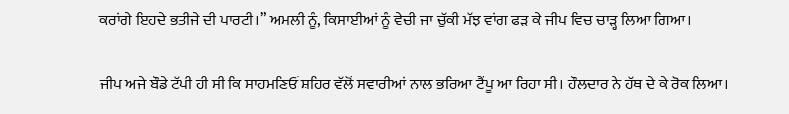ਕਰਾਂਗੇ ਇਹਦੇ ਭਤੀਜੇ ਦੀ ਪਾਰਟੀ।” ਅਮਲੀ ਨੂੰ, ਕਿਸਾਈਆਂ ਨੂੰ ਵੇਚੀ ਜਾ ਚੁੱਕੀ ਮੱਝ ਵਾਂਗ ਫੜ ਕੇ ਜੀਪ ਵਿਚ ਚਾੜ੍ਹ ਲਿਆ ਗਿਆ।

ਜੀਪ ਅਜੇ ਬੌਡੇ ਟੱਪੀ ਹੀ ਸੀ ਕਿ ਸਾਹਮਣਿਓਂ ਸ਼ਹਿਰ ਵੱਲੋਂ ਸਵਾਰੀਆਂ ਨਾਲ ਭਰਿਆ ਟੈਂਪੂ ਆ ਰਿਹਾ ਸੀ। ਹੌਲਦਾਰ ਨੇ ਹੱਥ ਦੇ ਕੇ ਰੋਕ ਲਿਆ।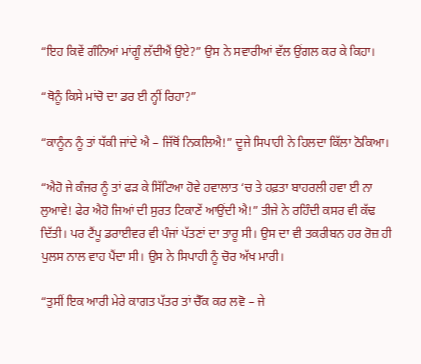“ਇਹ ਕਿਵੇਂ ਗੰਨਿਆਂ ਮਾਂਗੂੰ ਲੱਦੀਐਂ ਉਏ?” ਉਸ ਨੇ ਸਵਾਰੀਆਂ ਵੱਲ ਉਂਗਲ ਕਰ ਕੇ ਕਿਹਾ।

“ਥੋਨੂੰ ਕਿਸੇ ਮਾਂਚੋ ਦਾ ਡਰ ਈ ਨ੍ਹੀਂ ਰਿਹਾ?”

“ਕਾਨੂੰਨ ਨੂੰ ਤਾਂ ਧੱਕੀ ਜਾਂਦੇ ਐ – ਜਿੱਥੋਂ ਨਿਕਲਿਐ!” ਦੂਜੇ ਸਿਪਾਹੀ ਨੇ ਹਿਲਦਾ ਕਿੱਲਾ ਠੋਕਿਆ।

“ਐਹੋ ਜੇ ਕੰਜਰ ਨੂੰ ਤਾਂ ਫੜ ਕੇ ਸਿੱਟਿਆ ਹੋਵੇ ਹਵਾਲਾਤ ‘ਚ ਤੇ ਹਫ਼ਤਾ ਬਾਹਰਲੀ ਹਵਾ ਈ ਨਾ ਲੁਆਵੇ! ਫੇਰ ਐਹੋ ਜਿਆਂ ਦੀ ਸੁਰਤ ਟਿਕਾਣੇਂ ਆਉਂਦੀ ਐ!” ਤੀਜੇ ਨੇ ਰਹਿੰਦੀ ਕਸਰ ਵੀ ਕੱਢ ਦਿੱਤੀ। ਪਰ ਟੈਂਪੂ ਡਰਾਈਵਰ ਵੀ ਪੰਜਾਂ ਪੱਤਣਾਂ ਦਾ ਤਾਰੂ ਸੀ। ਉਸ ਦਾ ਵੀ ਤਕਰੀਬਨ ਹਰ ਰੋਜ਼ ਹੀ ਪੁਲਸ ਨਾਲ ਵਾਹ ਪੈਂਦਾ ਸੀ। ਉਸ ਨੇ ਸਿਪਾਹੀ ਨੂੰ ਚੋਰ ਅੱਖ ਮਾਰੀ।

“ਤੁਸੀਂ ਇਕ ਆਰੀ ਮੇਰੇ ਕਾਗਤ ਪੱਤਰ ਤਾਂ ਚੈੱਕ ਕਰ ਲਵੋ – ਜੇ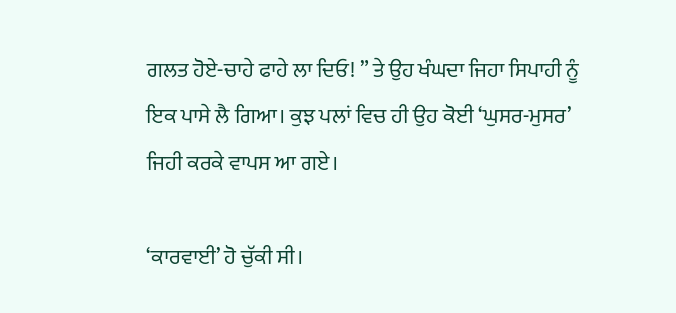ਗਲਤ ਹੋਏ-ਚਾਹੇ ਫਾਹੇ ਲਾ ਦਿਓ! ” ਤੇ ਉਹ ਖੰਘਦਾ ਜਿਹਾ ਸਿਪਾਹੀ ਨੂੰ ਇਕ ਪਾਸੇ ਲੈ ਗਿਆ। ਕੁਝ ਪਲਾਂ ਵਿਚ ਹੀ ਉਹ ਕੋਈ ‘ਘੁਸਰ-ਮੁਸਰ’ ਜਿਹੀ ਕਰਕੇ ਵਾਪਸ ਆ ਗਏ।

‘ਕਾਰਵਾਈ’ ਹੋ ਚੁੱਕੀ ਸੀ।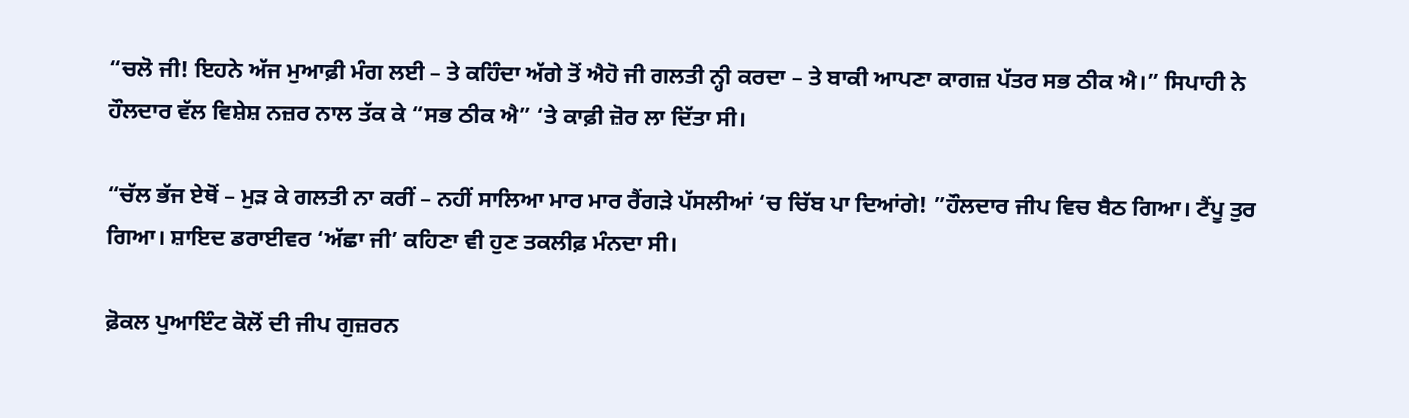“ਚਲੋ ਜੀ! ਇਹਨੇ ਅੱਜ ਮੁਆਫ਼ੀ ਮੰਗ ਲਈ – ਤੇ ਕਹਿੰਦਾ ਅੱਗੇ ਤੋਂ ਐਹੋ ਜੀ ਗਲਤੀ ਨ੍ਹੀ ਕਰਦਾ – ਤੇ ਬਾਕੀ ਆਪਣਾ ਕਾਗਜ਼ ਪੱਤਰ ਸਭ ਠੀਕ ਐ।” ਸਿਪਾਹੀ ਨੇ ਹੌਲਦਾਰ ਵੱਲ ਵਿਸ਼ੇਸ਼ ਨਜ਼ਰ ਨਾਲ ਤੱਕ ਕੇ “ਸਭ ਠੀਕ ਐ” ‘ਤੇ ਕਾਫ਼ੀ ਜ਼ੋਰ ਲਾ ਦਿੱਤਾ ਸੀ।

“ਚੱਲ ਭੱਜ ਏਥੋਂ – ਮੁੜ ਕੇ ਗਲਤੀ ਨਾ ਕਰੀਂ – ਨਹੀਂ ਸਾਲਿਆ ਮਾਰ ਮਾਰ ਰੈਂਗੜੇ ਪੱਸਲੀਆਂ ‘ਚ ਚਿੱਬ ਪਾ ਦਿਆਂਗੇ! ”ਹੌਲਦਾਰ ਜੀਪ ਵਿਚ ਬੈਠ ਗਿਆ। ਟੈਂਪੂ ਤੁਰ ਗਿਆ। ਸ਼ਾਇਦ ਡਰਾਈਵਰ ‘ਅੱਛਾ ਜੀ’ ਕਹਿਣਾ ਵੀ ਹੁਣ ਤਕਲੀਫ਼ ਮੰਨਦਾ ਸੀ।

ਫ਼ੋਕਲ ਪੁਆਇੰਟ ਕੋਲੋਂ ਦੀ ਜੀਪ ਗੁਜ਼ਰਨ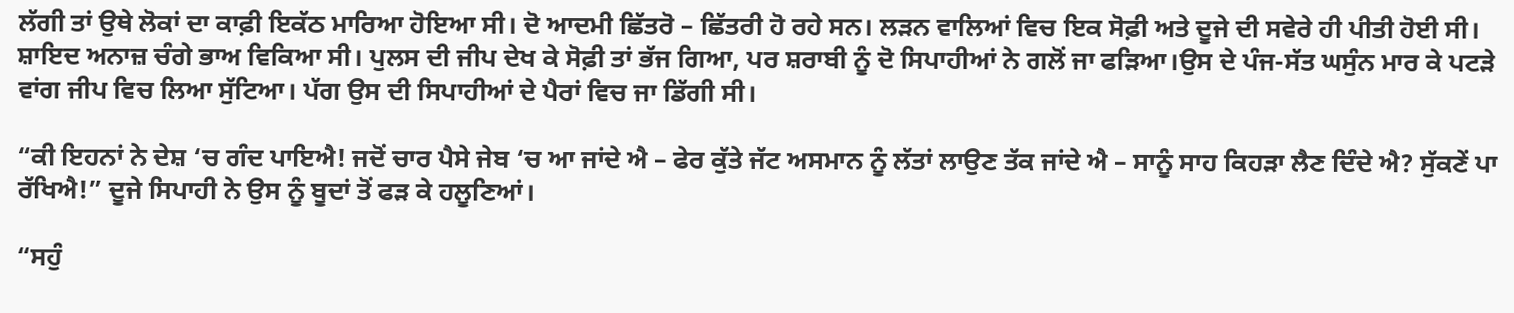ਲੱਗੀ ਤਾਂ ਉਥੇ ਲੋਕਾਂ ਦਾ ਕਾਫ਼ੀ ਇਕੱਠ ਮਾਰਿਆ ਹੋਇਆ ਸੀ। ਦੋ ਆਦਮੀ ਛਿੱਤਰੋ – ਛਿੱਤਰੀ ਹੋ ਰਹੇ ਸਨ। ਲੜਨ ਵਾਲਿਆਂ ਵਿਚ ਇਕ ਸੋਫ਼ੀ ਅਤੇ ਦੂਜੇ ਦੀ ਸਵੇਰੇ ਹੀ ਪੀਤੀ ਹੋਈ ਸੀ। ਸ਼ਾਇਦ ਅਨਾਜ਼ ਚੰਗੇ ਭਾਅ ਵਿਕਿਆ ਸੀ। ਪੁਲਸ ਦੀ ਜੀਪ ਦੇਖ ਕੇ ਸੋਫ਼ੀ ਤਾਂ ਭੱਜ ਗਿਆ, ਪਰ ਸ਼ਰਾਬੀ ਨੂੰ ਦੋ ਸਿਪਾਹੀਆਂ ਨੇ ਗਲੋਂ ਜਾ ਫੜਿਆ।ਉਸ ਦੇ ਪੰਜ-ਸੱਤ ਘਸੁੰਨ ਮਾਰ ਕੇ ਪਟੜੇ ਵਾਂਗ ਜੀਪ ਵਿਚ ਲਿਆ ਸੁੱਟਿਆ। ਪੱਗ ਉਸ ਦੀ ਸਿਪਾਹੀਆਂ ਦੇ ਪੈਰਾਂ ਵਿਚ ਜਾ ਡਿੱਗੀ ਸੀ।

“ਕੀ ਇਹਨਾਂ ਨੇ ਦੇਸ਼ ‘ਚ ਗੰਦ ਪਾਇਐ! ਜਦੋਂ ਚਾਰ ਪੈਸੇ ਜੇਬ ‘ਚ ਆ ਜਾਂਦੇ ਐ – ਫੇਰ ਕੁੱਤੇ ਜੱਟ ਅਸਮਾਨ ਨੂੰ ਲੱਤਾਂ ਲਾਉਣ ਤੱਕ ਜਾਂਦੇ ਐ – ਸਾਨੂੰ ਸਾਹ ਕਿਹੜਾ ਲੈਣ ਦਿੰਦੇ ਐ? ਸੁੱਕਣੇਂ ਪਾ ਰੱਖਿਐ!” ਦੂਜੇ ਸਿਪਾਹੀ ਨੇ ਉਸ ਨੂੰ ਬੂਦਾਂ ਤੋਂ ਫੜ ਕੇ ਹਲੂਣਿਆਂ।

“ਸਹੁੰ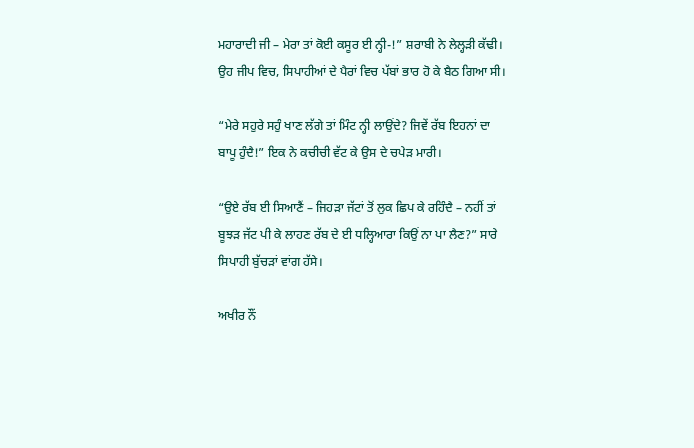ਮਹਾਰਾਦੀ ਜੀ – ਮੇਰਾ ਤਾਂ ਕੋਈ ਕਸੂਰ ਈ ਨ੍ਹੀ-!” ਸ਼ਰਾਬੀ ਨੇ ਲੇਲ੍ਹੜੀ ਕੱਢੀ। ਉਹ ਜੀਪ ਵਿਚ, ਸਿਪਾਹੀਆਂ ਦੇ ਪੈਰਾਂ ਵਿਚ ਪੱਬਾਂ ਭਾਰ ਹੋ ਕੇ ਬੈਠ ਗਿਆ ਸੀ।

“ਮੇਰੇ ਸਹੁਰੇ ਸਹੁੰ ਖਾਣ ਲੱਗੇ ਤਾਂ ਮਿੰਟ ਨ੍ਹੀ ਲਾਉਂਦੇ? ਜਿਵੇਂ ਰੱਬ ਇਹਨਾਂ ਦਾ ਬਾਪੂ ਹੁੰਦੈ!” ਇਕ ਨੇ ਕਚੀਚੀ ਵੱਟ ਕੇ ਉਸ ਦੇ ਚਪੇੜ ਮਾਰੀ।

“ਉਏ ਰੱਬ ਈ ਸਿਆਣੈਂ – ਜਿਹੜਾ ਜੱਟਾਂ ਤੋਂ ਲੁਕ ਛਿਪ ਕੇ ਰਹਿੰਦੈ – ਨਹੀਂ ਤਾਂ ਬੂਝੜ ਜੱਟ ਪੀ ਕੇ ਲਾਹਣ ਰੱਬ ਦੇ ਈ ਧਲ੍ਹਿਆਰਾ ਕਿਉਂ ਨਾ ਪਾ ਲੈਣ?” ਸਾਰੇ ਸਿਪਾਹੀ ਬੁੱਚੜਾਂ ਵਾਂਗ ਹੱਸੇ।

ਅਖੀਰ ਨੌਂ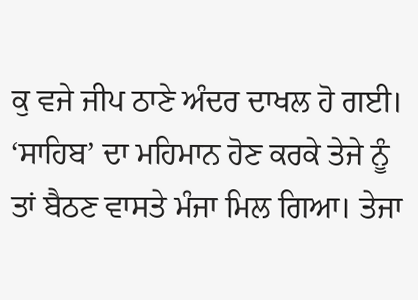ਕੁ ਵਜੇ ਜੀਪ ਠਾਣੇ ਅੰਦਰ ਦਾਖਲ ਹੋ ਗਈ। ‘ਸਾਹਿਬ’ ਦਾ ਮਹਿਮਾਨ ਹੋਣ ਕਰਕੇ ਤੇਜੇ ਨੂੰ ਤਾਂ ਬੈਠਣ ਵਾਸਤੇ ਮੰਜਾ ਮਿਲ ਗਿਆ। ਤੇਜਾ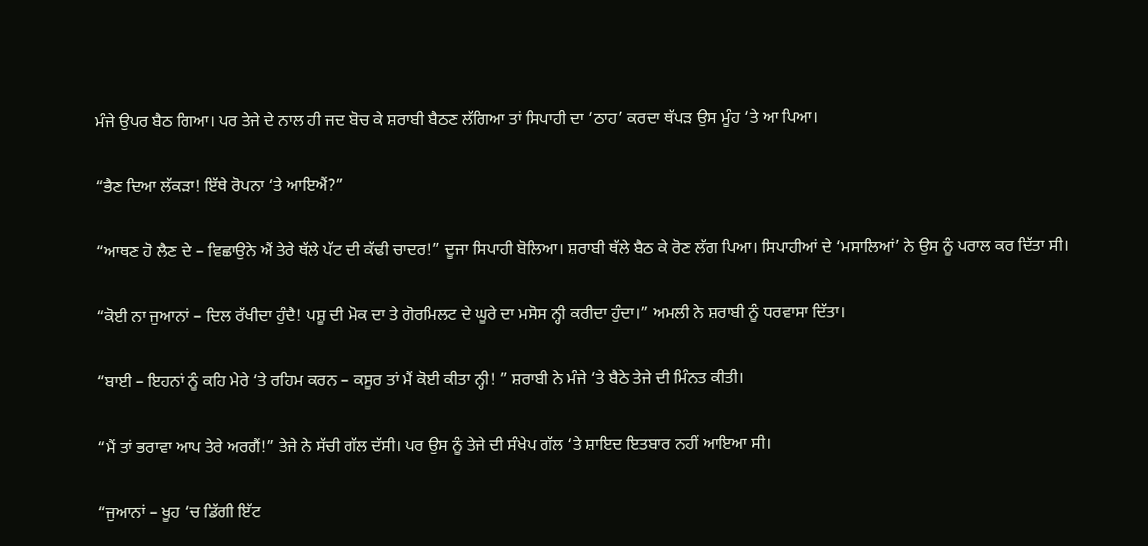ਮੰਜੇ ਉਪਰ ਬੈਠ ਗਿਆ। ਪਰ ਤੇਜੇ ਦੇ ਨਾਲ ਹੀ ਜਦ ਬੋਚ ਕੇ ਸ਼ਰਾਬੀ ਬੈਠਣ ਲੱਗਿਆ ਤਾਂ ਸਿਪਾਹੀ ਦਾ ‘ਠਾਹ’ ਕਰਦਾ ਥੱਪੜ ਉਸ ਮੂੰਹ ‘ਤੇ ਆ ਪਿਆ।

“ਭੈਣ ਦਿਆ ਲੱਕੜਾ! ਇੱਥੇ ਰੋਪਨਾ ‘ਤੇ ਆਇਐਂ?”

“ਆਥਣ ਹੋ ਲੈਣ ਦੇ – ਵਿਛਾਉਨੇ ਐਂ ਤੇਰੇ ਥੱਲੇ ਪੱਟ ਦੀ ਕੱਢੀ ਚਾਦਰ!” ਦੂਜਾ ਸਿਪਾਹੀ ਬੋਲਿਆ। ਸ਼ਰਾਬੀ ਥੱਲੇ ਬੈਠ ਕੇ ਰੋਣ ਲੱਗ ਪਿਆ। ਸਿਪਾਹੀਆਂ ਦੇ ‘ਮਸਾਲਿਆਂ’ ਨੇ ਉਸ ਨੂੰ ਪਰਾਲ ਕਰ ਦਿੱਤਾ ਸੀ।

“ਕੋਈ ਨਾ ਜੁਆਨਾਂ – ਦਿਲ ਰੱਖੀਦਾ ਹੁੰਦੈ! ਪਸ਼ੂ ਦੀ ਮੋਕ ਦਾ ਤੇ ਗੋਰਮਿਲਟ ਦੇ ਘੂਰੇ ਦਾ ਮਸੋਸ ਨ੍ਹੀ ਕਰੀਦਾ ਹੁੰਦਾ।” ਅਮਲੀ ਨੇ ਸ਼ਰਾਬੀ ਨੂੰ ਧਰਵਾਸਾ ਦਿੱਤਾ।

“ਬਾਈ – ਇਹਨਾਂ ਨੂੰ ਕਹਿ ਮੇਰੇ ‘ਤੇ ਰਹਿਮ ਕਰਨ – ਕਸੂਰ ਤਾਂ ਮੈਂ ਕੋਈ ਕੀਤਾ ਨ੍ਹੀ! ” ਸ਼ਰਾਬੀ ਨੇ ਮੰਜੇ ‘ਤੇ ਬੈਠੇ ਤੇਜੇ ਦੀ ਮਿੰਨਤ ਕੀਤੀ।

“ਮੈਂ ਤਾਂ ਭਰਾਵਾ ਆਪ ਤੇਰੇ ਅਰਗੈਂ!” ਤੇਜੇ ਨੇ ਸੱਚੀ ਗੱਲ ਦੱਸੀ। ਪਰ ਉਸ ਨੂੰ ਤੇਜੇ ਦੀ ਸੰਖੇਪ ਗੱਲ ‘ਤੇ ਸ਼ਾਇਦ ਇਤਬਾਰ ਨਹੀਂ ਆਇਆ ਸੀ।

“ਜੁਆਨਾਂ – ਖੂਹ ‘ਚ ਡਿੱਗੀ ਇੱਟ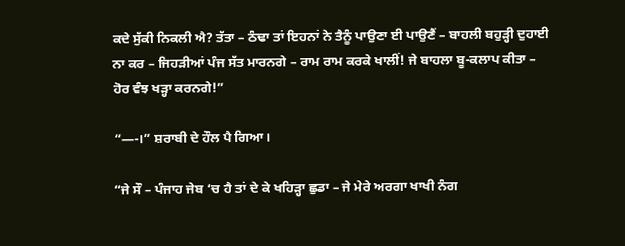ਕਦੇ ਸੁੱਕੀ ਨਿਕਲੀ ਐ? ਤੱਤਾ – ਠੰਢਾ ਤਾਂ ਇਹਨਾਂ ਨੇ ਤੈਨੂੰ ਪਾਉਣਾ ਈ ਪਾਉਣੈਂ – ਬਾਹਲੀ ਬਹੁੜ੍ਹੀ ਦੁਹਾਈ ਨਾ ਕਰ – ਜਿਹੜੀਆਂ ਪੰਜ ਸੱਤ ਮਾਰਨਗੇ – ਰਾਮ ਰਾਮ ਕਰਕੇ ਖਾਲੀਂ! ਜੇ ਬਾਹਲਾ ਬੂ-ਕਲਾਪ ਕੀਤਾ – ਹੋਰ ਵੰਝ ਖੜ੍ਹਾ ਕਰਨਗੇ!”

“—-।” ਸ਼ਰਾਬੀ ਦੇ ਹੌਲ ਪੈ ਗਿਆ।

“ਜੇ ਸੌ – ਪੰਜਾਹ ਜੇਬ ‘ਚ ਹੈ ਤਾਂ ਦੇ ਕੇ ਖਹਿੜ੍ਹਾ ਛੁਡਾ – ਜੇ ਮੇਰੇ ਅਰਗਾ ਖਾਖੀ ਨੰਗ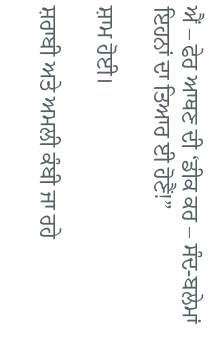ਐਂ – ਫੇਰ ਆਥਣ ਦੀ ‘ਡੀਕ ਕਰ – ਸੰਦ-ਬਲੇਮਾਂ ਇਹਨਾਂ ਦਾ ਤਿਆਰ ਈ ਹੋਣੈਂ!”

ਸ਼ਾਮ ਹੋਈ।

ਸ਼ਰਾਬੀ ਅਤੇ ਅਮਲੀ ਕੰਬੀ ਜਾ ਰਹੇ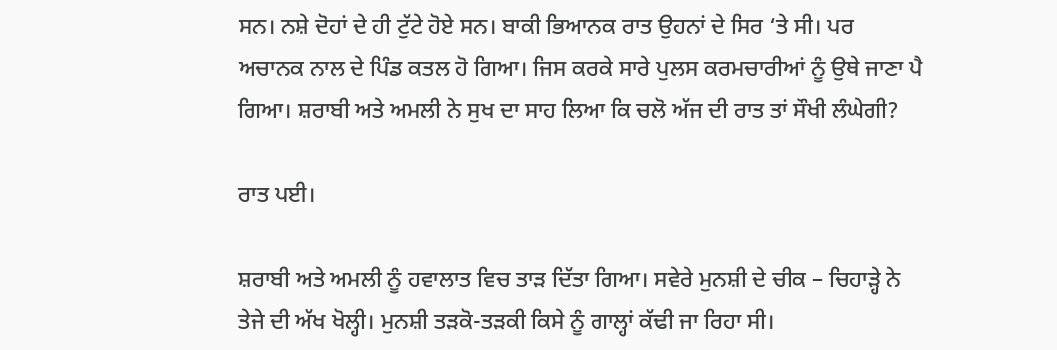ਸਨ। ਨਸ਼ੇ ਦੋਹਾਂ ਦੇ ਹੀ ਟੁੱਟੇ ਹੋਏ ਸਨ। ਬਾਕੀ ਭਿਆਨਕ ਰਾਤ ਉਹਨਾਂ ਦੇ ਸਿਰ ‘ਤੇ ਸੀ। ਪਰ ਅਚਾਨਕ ਨਾਲ ਦੇ ਪਿੰਡ ਕਤਲ ਹੋ ਗਿਆ। ਜਿਸ ਕਰਕੇ ਸਾਰੇ ਪੁਲਸ ਕਰਮਚਾਰੀਆਂ ਨੂੰ ਉਥੇ ਜਾਣਾ ਪੈ ਗਿਆ। ਸ਼ਰਾਬੀ ਅਤੇ ਅਮਲੀ ਨੇ ਸੁਖ ਦਾ ਸਾਹ ਲਿਆ ਕਿ ਚਲੋ ਅੱਜ ਦੀ ਰਾਤ ਤਾਂ ਸੌਖੀ ਲੰਘੇਗੀ?

ਰਾਤ ਪਈ।

ਸ਼ਰਾਬੀ ਅਤੇ ਅਮਲੀ ਨੂੰ ਹਵਾਲਾਤ ਵਿਚ ਤਾੜ ਦਿੱਤਾ ਗਿਆ। ਸਵੇਰੇ ਮੁਨਸ਼ੀ ਦੇ ਚੀਕ – ਚਿਹਾੜ੍ਹੇ ਨੇ ਤੇਜੇ ਦੀ ਅੱਖ ਖੋਲ੍ਹੀ। ਮੁਨਸ਼ੀ ਤੜਕੋ-ਤੜਕੀ ਕਿਸੇ ਨੂੰ ਗਾਲ੍ਹਾਂ ਕੱਢੀ ਜਾ ਰਿਹਾ ਸੀ।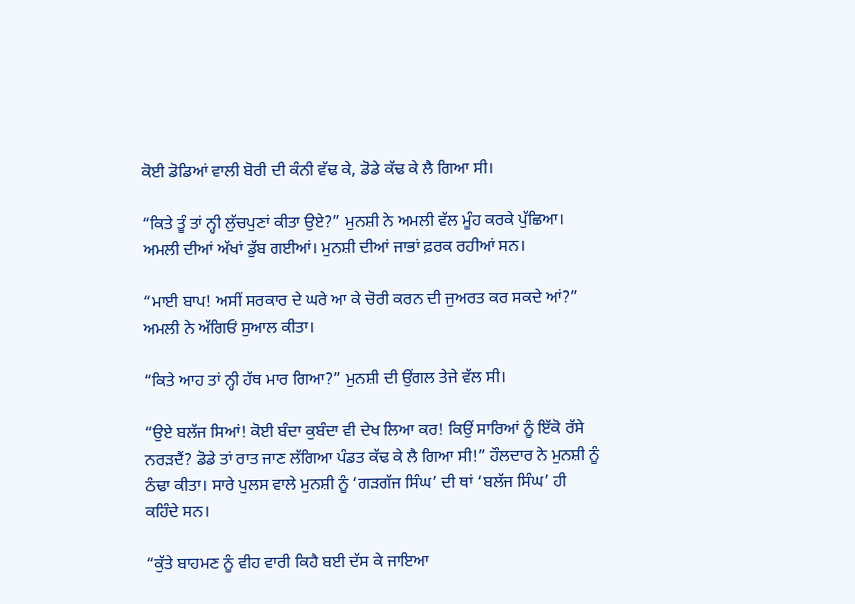ਕੋਈ ਡੋਡਿਆਂ ਵਾਲੀ ਬੋਰੀ ਦੀ ਕੰਨੀ ਵੱਢ ਕੇ, ਡੋਡੇ ਕੱਢ ਕੇ ਲੈ ਗਿਆ ਸੀ।

“ਕਿਤੇ ਤੂੰ ਤਾਂ ਨ੍ਹੀ ਲੁੱਚਪੁਣਾਂ ਕੀਤਾ ਉਏ?” ਮੁਨਸ਼ੀ ਨੇ ਅਮਲੀ ਵੱਲ ਮੂੰਹ ਕਰਕੇ ਪੁੱਛਿਆ। ਅਮਲੀ ਦੀਆਂ ਅੱਖਾਂ ਡੁੱਬ ਗਈਆਂ। ਮੁਨਸ਼ੀ ਦੀਆਂ ਜਾਭਾਂ ਫ਼ਰਕ ਰਹੀਆਂ ਸਨ।

“ਮਾਈ ਬਾਪ! ਅਸੀਂ ਸਰਕਾਰ ਦੇ ਘਰੇ ਆ ਕੇ ਚੋਰੀ ਕਰਨ ਦੀ ਜੁਅਰਤ ਕਰ ਸਕਦੇ ਆਂ?” ਅਮਲੀ ਨੇ ਅੱਗਿਓਂ ਸੁਆਲ ਕੀਤਾ।

“ਕਿਤੇ ਆਹ ਤਾਂ ਨ੍ਹੀ ਹੱਥ ਮਾਰ ਗਿਆ?” ਮੁਨਸ਼ੀ ਦੀ ਉਂਗਲ ਤੇਜੇ ਵੱਲ ਸੀ।

“ਉਏ ਬਲੱਜ ਸਿਆਂ! ਕੋਈ ਬੰਦਾ ਕੁਬੰਦਾ ਵੀ ਦੇਖ ਲਿਆ ਕਰ! ਕਿਉਂ ਸਾਰਿਆਂ ਨੂੰ ਇੱਕੋ ਰੱਸੇ ਨਰੜਦੈਂ? ਡੋਡੇ ਤਾਂ ਰਾਤ ਜਾਣ ਲੱਗਿਆ ਪੰਡਤ ਕੱਢ ਕੇ ਲੈ ਗਿਆ ਸੀ!” ਹੌਲਦਾਰ ਨੇ ਮੁਨਸ਼ੀ ਨੂੰ ਠੰਢਾ ਕੀਤਾ। ਸਾਰੇ ਪੁਲਸ ਵਾਲੇ ਮੁਨਸ਼ੀ ਨੂੰ ‘ਗੜਗੱਜ ਸਿੰਘ’ ਦੀ ਥਾਂ ‘ਬਲੱਜ ਸਿੰਘ’ ਹੀ ਕਹਿੰਦੇ ਸਨ।

“ਕੁੱਤੇ ਬਾਹਮਣ ਨੂੰ ਵੀਹ ਵਾਰੀ ਕਿਹੈ ਬਈ ਦੱਸ ਕੇ ਜਾਇਆ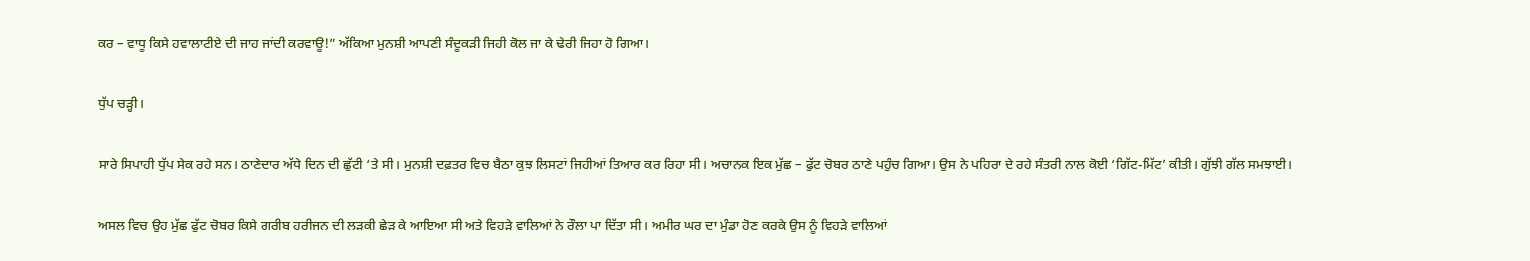ਕਰ – ਵਾਧੂ ਕਿਸੇ ਹਵਾਲਾਟੀਏ ਦੀ ਜਾਹ ਜਾਂਦੀ ਕਰਵਾਊ!” ਅੱਕਿਆ ਮੁਨਸ਼ੀ ਆਪਣੀ ਸੰਦੂਕੜੀ ਜਿਹੀ ਕੋਲ ਜਾ ਕੇ ਢੇਰੀ ਜਿਹਾ ਹੋ ਗਿਆ।

ਧੁੱਪ ਚੜ੍ਹੀ।

ਸਾਰੇ ਸਿਪਾਹੀ ਧੁੱਪ ਸੇਕ ਰਹੇ ਸਨ। ਠਾਣੇਦਾਰ ਅੱਧੇ ਦਿਨ ਦੀ ਛੁੱਟੀ ‘ਤੇ ਸੀ। ਮੁਨਸ਼ੀ ਦਫ਼ਤਰ ਵਿਚ ਬੈਠਾ ਕੁਝ ਲਿਸਟਾਂ ਜਿਹੀਆਂ ਤਿਆਰ ਕਰ ਰਿਹਾ ਸੀ। ਅਚਾਨਕ ਇਕ ਮੁੱਛ – ਫੁੱਟ ਚੋਬਰ ਠਾਣੇ ਪਹੁੰਚ ਗਿਆ। ਉਸ ਨੇ ਪਹਿਰਾ ਦੇ ਰਹੇ ਸੰਤਰੀ ਨਾਲ ਕੋਈ ‘ਗਿੱਟ-ਮਿੱਟ’ ਕੀਤੀ। ਗੁੱਝੀ ਗੱਲ ਸਮਝਾਈ।

ਅਸਲ ਵਿਚ ਉਹ ਮੁੱਛ ਫੁੱਟ ਚੋਬਰ ਕਿਸੇ ਗਰੀਬ ਹਰੀਜਨ ਦੀ ਲੜਕੀ ਛੇੜ ਕੇ ਆਇਆ ਸੀ ਅਤੇ ਵਿਹੜੇ ਵਾਲਿਆਂ ਨੇ ਰੌਲਾ ਪਾ ਦਿੱਤਾ ਸੀ। ਅਮੀਰ ਘਰ ਦਾ ਮੁੰਡਾ ਹੋਣ ਕਰਕੇ ਉਸ ਨੂੰ ਵਿਹੜੇ ਵਾਲਿਆਂ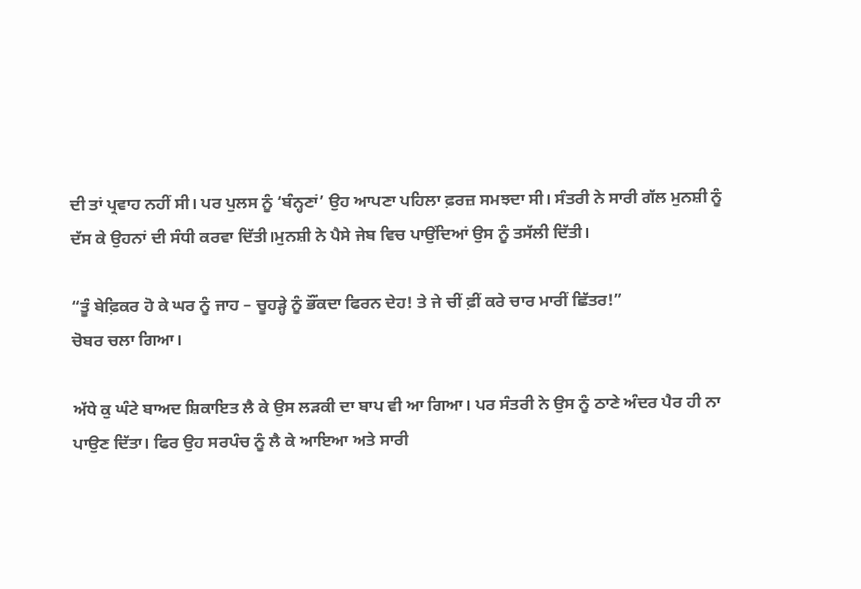ਦੀ ਤਾਂ ਪ੍ਰਵਾਹ ਨਹੀਂ ਸੀ। ਪਰ ਪੁਲਸ ਨੂੰ ‘ਬੰਨ੍ਹਣਾਂ’ ਉਹ ਆਪਣਾ ਪਹਿਲਾ ਫ਼ਰਜ਼ ਸਮਝਦਾ ਸੀ। ਸੰਤਰੀ ਨੇ ਸਾਰੀ ਗੱਲ ਮੁਨਸ਼ੀ ਨੂੰ ਦੱਸ ਕੇ ਉਹਨਾਂ ਦੀ ਸੰਧੀ ਕਰਵਾ ਦਿੱਤੀ।ਮੁਨਸ਼ੀ ਨੇ ਪੈਸੇ ਜੇਬ ਵਿਚ ਪਾਉਂਦਿਆਂ ਉਸ ਨੂੰ ਤਸੱਲੀ ਦਿੱਤੀ।

“ਤੂੰ ਬੇਫ਼ਿਕਰ ਹੋ ਕੇ ਘਰ ਨੂੰ ਜਾਹ – ਚੂਹੜ੍ਹੇ ਨੂੰ ਭੌਂਕਦਾ ਫਿਰਨ ਦੇਹ! ਤੇ ਜੇ ਚੀਂ ਫ਼ੀਂ ਕਰੇ ਚਾਰ ਮਾਰੀਂ ਛਿੱਤਰ!”
ਚੋਬਰ ਚਲਾ ਗਿਆ।

ਅੱਧੇ ਕੁ ਘੰਟੇ ਬਾਅਦ ਸ਼ਿਕਾਇਤ ਲੈ ਕੇ ਉਸ ਲੜਕੀ ਦਾ ਬਾਪ ਵੀ ਆ ਗਿਆ। ਪਰ ਸੰਤਰੀ ਨੇ ਉਸ ਨੂੰ ਠਾਣੇ ਅੰਦਰ ਪੈਰ ਹੀ ਨਾ ਪਾਉਣ ਦਿੱਤਾ। ਫਿਰ ਉਹ ਸਰਪੰਚ ਨੂੰ ਲੈ ਕੇ ਆਇਆ ਅਤੇ ਸਾਰੀ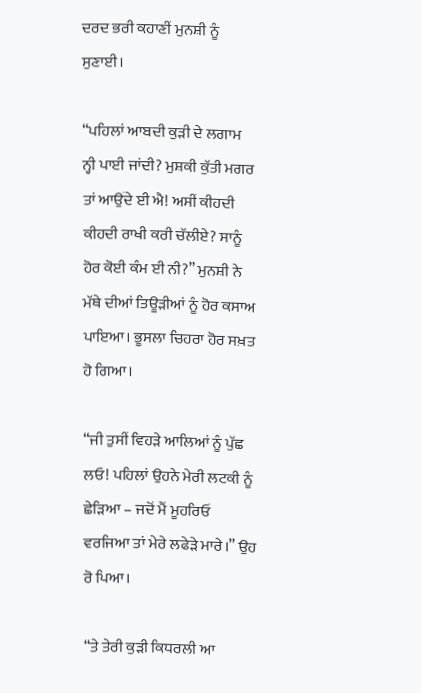ਦਰਦ ਭਰੀ ਕਹਾਣੀਂ ਮੁਨਸ਼ੀ ਨੂੰ ਸੁਣਾਈ।

“ਪਹਿਲਾਂ ਆਬਦੀ ਕੁੜੀ ਦੇ ਲਗਾਮ ਨ੍ਹੀ ਪਾਈ ਜਾਂਦੀ? ਮੁਸ਼ਕੀ ਕੁੱਤੀ ਮਗਰ ਤਾਂ ਆਉਂਦੇ ਈ ਐ! ਅਸੀਂ ਕੀਹਦੀ ਕੀਹਦੀ ਰਾਖੀ ਕਰੀ ਚੱਲੀਏ? ਸਾਨੂੰ ਹੋਰ ਕੋਈ ਕੰਮ ਈ ਨੀ?” ਮੁਨਸ਼ੀ ਨੇ ਮੱਥੇ ਦੀਆਂ ਤਿਊੜੀਆਂ ਨੂੰ ਹੋਰ ਕਸਾਅ ਪਾਇਆ। ਭੂਸਲਾ ਚਿਹਰਾ ਹੋਰ ਸਖ਼ਤ ਹੋ ਗਿਆ।

“ਜੀ ਤੁਸੀਂ ਵਿਹੜੇ ਆਲਿਆਂ ਨੂੰ ਪੁੱਛ ਲਓ! ਪਹਿਲਾਂ ਉਹਨੇ ਮੇਰੀ ਲਟਕੀ ਨੂੰ ਛੇੜਿਆ – ਜਦੋਂ ਮੈਂ ਮੂਹਰਿਓਂ ਵਰਜਿਆ ਤਾਂ ਮੇਰੇ ਲਫੇੜੇ ਮਾਰੇ।” ਉਹ ਰੋ ਪਿਆ।

“ਤੇ ਤੇਰੀ ਕੁੜੀ ਕਿਧਰਲੀ ਆ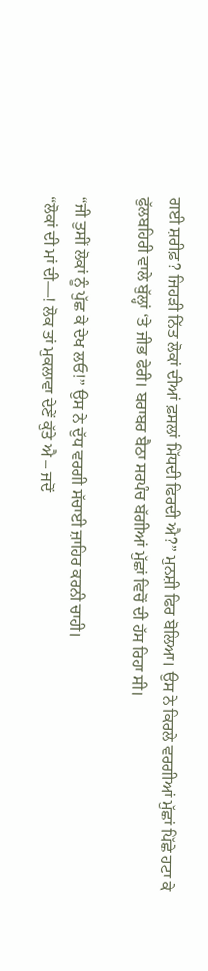ਗਈ ਸ਼ਰੀਫ਼? ਜਿਹੜੀ ਨਿੱਤ ਲੋਕਾਂ ਦੀਆਂ ਫ਼ਸਲਾਂ ਮਿੱਧਦੀ ਫਿਰਦੀ ਐ?” ਮੁਨਸ਼ੀ ਫਿਰ ਬੋਲਿਆ। ਉਸ ਨੇ ਕਿਰਲੇ ਵਰਗੀਆਂ ਮੁੱਛਾਂ ਪਿੱਛੇ ਹਟਾ ਕੇ ਫੁੱਲਬਹਿਰੀ ਵਾਲੇ ਬੁੱਲ੍ਹਾਂ ‘ਤੇ ਜੀਭ ਫੇਰੀ। ਬਰਾਬਰ ਬੈਠਾ ਸਰਪੰਚ ਬੱਗੀਆਂ ਮੁੱਛਾਂ ਵਿਚੋਂ ਦੀ ਹੱਸ ਰਿਹਾ ਸੀ।

“ਜੀ ਤੁਸੀਂ ਲੋਕਾਂ ਨੂੰ ਪੁੱਛ ਕੇ ਦੇਖ ਲਓ!” ਉਸ ਨੇ ਦੁੱਧ ਵਰਗੀ ਸੱਚਾਈ ਜ਼ਾਹਿਰ ਕਰਨੀ ਚਾਹੀ।
“ਲੋਕਾਂ ਦੀ ਮਾਂ ਦੀ—! ਲੋਕ ਤਾਂ ਮੁਕਲਾਵਾ ਦੇਣੇਂ ਕੁੱਤੇ ਐ – ਜਦੋਂ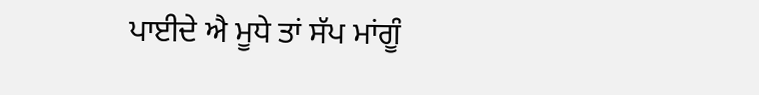ਪਾਈਦੇ ਐ ਮੂਧੇ ਤਾਂ ਸੱਪ ਮਾਂਗੂੰ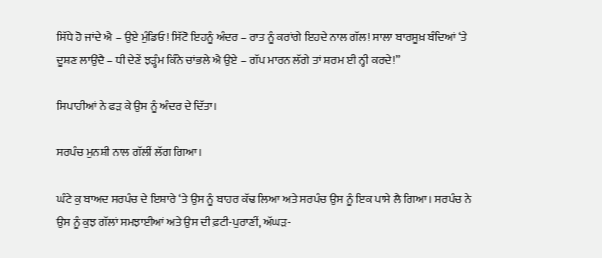ਸਿੱਧੇ ਹੋ ਜਾਂਦੇ ਐ – ਉਏ ਮੁੰਡਿਓ! ਸਿੱਟੋ ਇਹਨੂੰ ਅੰਦਰ – ਰਾਤ ਨੂੰ ਕਰਾਂਗੇ ਇਹਦੇ ਨਾਲ ਗੱਲ! ਸਾਲਾ ਬਾਰਸੂਖ਼ ਬੰਦਿਆਂ ‘ਤੇ ਦੂਸ਼ਣ ਲਾਉਂਦੈ – ਧੀ ਦੇਣੇਂ ਝੜ੍ਹੰਮ ਕਿੰਨੇ ਚਾਂਭਲੇ ਐ ਉਏ – ਗੱਪ ਮਾਰਨ ਲੱਗੇ ਤਾਂ ਸ਼ਰਮ ਈ ਨ੍ਹੀ ਕਰਦੇ!”

ਸਿਪਾਹੀਆਂ ਨੇ ਫੜ ਕੇ ਉਸ ਨੂੰ ਅੰਦਰ ਦੇ ਦਿੱਤਾ।

ਸਰਪੰਚ ਮੁਨਸ਼ੀ ਨਾਲ ਗੱਲੀਂ ਲੱਗ ਗਿਆ।

ਘੰਟੇ ਕੁ ਬਾਅਦ ਸਰਪੰਚ ਦੇ ਇਸ਼ਾਰੇ ‘ਤੇ ਉਸ ਨੂੰ ਬਾਹਰ ਕੱਢ ਲਿਆ ਅਤੇ ਸਰਪੰਚ ਉਸ ਨੂੰ ਇਕ ਪਾਸੇ ਲੈ ਗਿਆ। ਸਰਪੰਚ ਨੇ ਉਸ ਨੂੰ ਕੁਝ ਗੱਲਾਂ ਸਮਝਾਈਆਂ ਅਤੇ ਉਸ ਦੀ ਫ਼ਟੀ-ਪੁਰਾਣੀਂ, ਅੱਘੜ-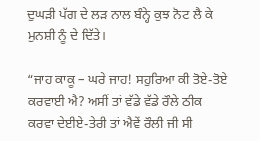ਦੁਘੜੀ ਪੱਗ ਦੇ ਲੜ ਨਾਲ ਬੰਨ੍ਹੇ ਕੁਝ ਨੋਟ ਲੈ ਕੇ ਮੁਨਸ਼ੀ ਨੂੰ ਦੇ ਦਿੱਤੇ।

“ਜਾਹ ਕਾਕੂ – ਘਰੇ ਜਾਹ! ਸਹੁਰਿਆ ਕੀ ਤੋਏ-ਤੋਏ ਕਰਵਾਈ ਐ? ਅਸੀਂ ਤਾਂ ਵੱਡੇ ਵੱਡੇ ਰੌਲੇ ਠੀਕ ਕਰਵਾ ਦੇਈਏ-ਤੇਰੀ ਤਾਂ ਐਵੇਂ ਰੌਲੀ ਜੀ ਸੀ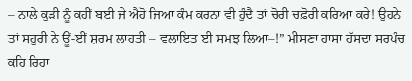– ਨਾਲੇ ਕੁੜੀ ਨੂੰ ਕਹੀਂ ਬਈ ਜੇ ਐਹੋ ਜਿਆ ਕੰਮ ਕਰਨਾ ਵੀ ਹੁੰਦੈ ਤਾਂ ਚੋਰੀ ਚਫ਼ੋਰੀ ਕਰਿਆ ਕਰੇ! ਉਹਨੇ ਤਾਂ ਸਹੁਰੀ ਨੇ ਊਂ-ਈਂ ਸ਼ਰਮ ਲਾਹਤੀ – ਵਲਾਇਤ ਈ ਸਮਝ ਲਿਆ–!” ਮੀਸਣਾ ਹਾਸਾ ਹੱਸਦਾ ਸਰਪੰਚ ਕਹਿ ਰਿਹਾ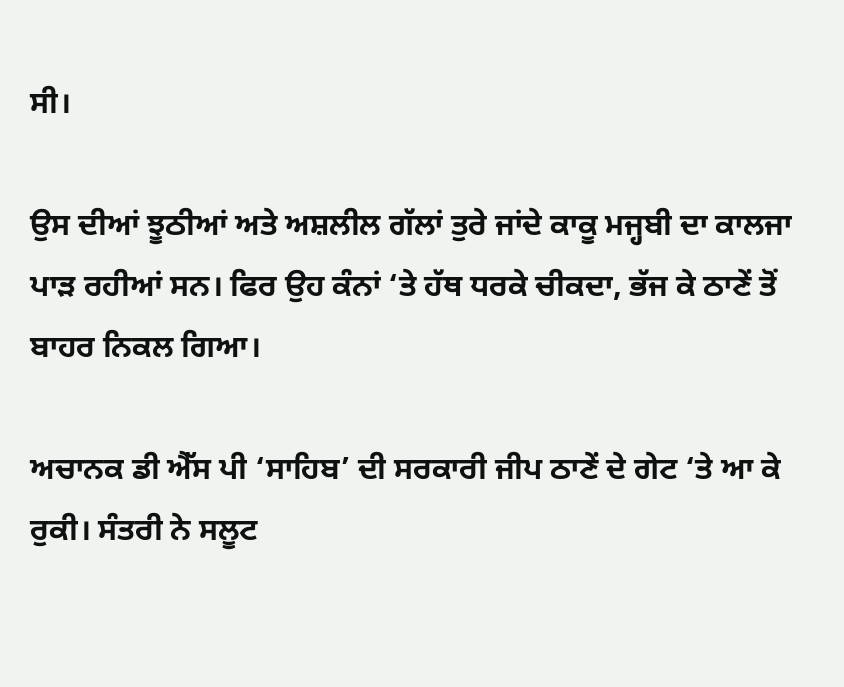ਸੀ।

ਉਸ ਦੀਆਂ ਝੂਠੀਆਂ ਅਤੇ ਅਸ਼ਲੀਲ ਗੱਲਾਂ ਤੁਰੇ ਜਾਂਦੇ ਕਾਕੂ ਮਜ੍ਹਬੀ ਦਾ ਕਾਲਜਾ ਪਾੜ ਰਹੀਆਂ ਸਨ। ਫਿਰ ਉਹ ਕੰਨਾਂ ‘ਤੇ ਹੱਥ ਧਰਕੇ ਚੀਕਦਾ, ਭੱਜ ਕੇ ਠਾਣੇਂ ਤੋਂ ਬਾਹਰ ਨਿਕਲ ਗਿਆ।

ਅਚਾਨਕ ਡੀ ਐੱਸ ਪੀ ‘ਸਾਹਿਬ’ ਦੀ ਸਰਕਾਰੀ ਜੀਪ ਠਾਣੇਂ ਦੇ ਗੇਟ ‘ਤੇ ਆ ਕੇ ਰੁਕੀ। ਸੰਤਰੀ ਨੇ ਸਲੂਟ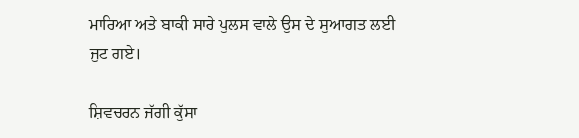ਮਾਰਿਆ ਅਤੇ ਬਾਕੀ ਸਾਰੇ ਪੁਲਸ ਵਾਲੇ ਉਸ ਦੇ ਸੁਆਗਤ ਲਈ ਜੁਟ ਗਏ।

ਸ਼ਿਵਚਰਨ ਜੱਗੀ ਕੁੱਸਾ